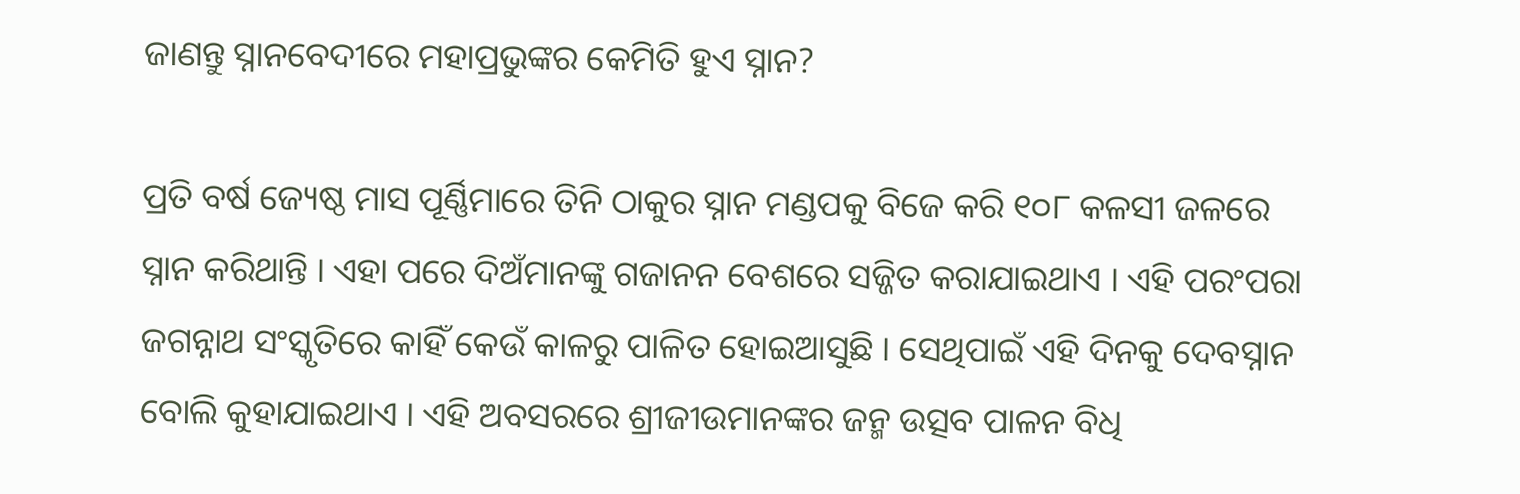ଜାଣନ୍ତୁ ସ୍ନାନବେଦୀରେ ମହାପ୍ରଭୁଙ୍କର କେମିତି ହୁଏ ସ୍ନାନ?

ପ୍ରତି ବର୍ଷ ଜ୍ୟେଷ୍ଠ ମାସ ପୂର୍ଣ୍ଣିମାରେ ତିନି ଠାକୁର ସ୍ନାନ ମଣ୍ଡପକୁ ବିଜେ କରି ୧୦୮ କଳସୀ ଜଳରେ ସ୍ନାନ କରିଥାନ୍ତି । ଏହା ପରେ ଦିଅଁମାନଙ୍କୁ ଗଜାନନ ବେଶରେ ସଜ୍ଜିତ କରାଯାଇଥାଏ । ଏହି ପରଂପରା ଜଗନ୍ନାଥ ସଂସ୍କୃତିରେ କାହିଁ କେଉଁ କାଳରୁ ପାଳିତ ହୋଇଆସୁଛି । ସେଥିପାଇଁ ଏହି ଦିନକୁ ଦେବସ୍ନାନ ବୋଲି କୁହାଯାଇଥାଏ । ଏହି ଅବସରରେ ଶ୍ରୀଜୀଉମାନଙ୍କର ଜନ୍ମ ଉତ୍ସବ ପାଳନ ବିଧି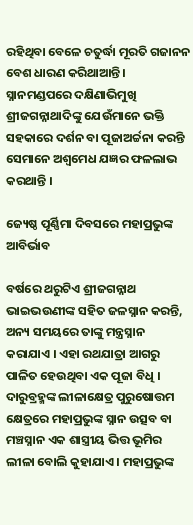ରହିଥିବା ବେଳେ ଚତୁର୍ଦ୍ଧା ମୂରତି ଗଜାନନ ବେଶ ଧାରଣ କରିଥାଆନ୍ତି । ସ୍ନାନମଣ୍ଡପରେ ଦକ୍ଷିଣାଭିମୁଖି ଶ୍ରୀଜଗନ୍ନାଥାଦିଙ୍କୁ ଯେଉଁମାନେ ଭକ୍ତି ସହକାରେ ଦର୍ଶନ ବା ପୂଜାଅର୍ଚ୍ଚନା କରନ୍ତି ସେମାନେ ଅଶ୍ୱମେଧ ଯଜ୍ଞର ଫଳଲାଭ କରଥାନ୍ତି ।

ଜ୍ୟେଷ୍ଠ ପୂର୍ଣ୍ଣିମା ଦିବସରେ ମହାପ୍ରଭୁଙ୍କ ଆବିର୍ଭାବ

ବର୍ଷରେ ଥରୁଟିଏ ଶ୍ରୀଜଗନ୍ନାଥ ଭାଇଭଉଣୀଙ୍କ ସହିତ ଜଳସ୍ନାନ କରନ୍ତି, ଅନ୍ୟ ସମୟରେ ତାଙ୍କୁ ମନ୍ତ୍ରସ୍ନାନ କରାଯାଏ । ଏହା ରଥଯାତ୍ରା ଆଗରୁ ପାଳିତ ହେଉଥିବା ଏକ ପୂଜା ବିଧି । ଦାରୁବ୍ରହ୍ମଙ୍କ ଲୀଳାକ୍ଷେତ୍ର ପୁରୁଷୋତ୍ତମ କ୍ଷେତ୍ରରେ ମହାପ୍ରଭୁଙ୍କ ସ୍ନାନ ଉତ୍ସବ ବା ମଞ୍ଚସ୍ନାନ ଏକ ଶାସ୍ତ୍ରୀୟ ଭିତ୍ତ ଭୂମିର ଲୀଳା ବୋଲି କୁହାଯାଏ । ମହାପ୍ରଭୁଙ୍କ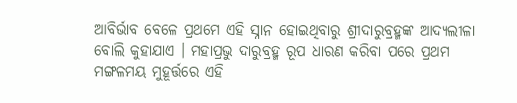ଆବିର୍ଭାବ ବେଳେ ପ୍ରଥମେ ଏହି ସ୍ନାନ ହୋଇଥିବାରୁ ଶ୍ରୀଦାରୁବ୍ରହ୍ମଙ୍କ ଆଦ୍ୟଲୀଳା ବୋଲି କୁହାଯାଏ । ମହାପ୍ରଭୁ ଦାରୁବ୍ରହ୍ମ ରୂପ ଧାରଣ କରିବା ପରେ ପ୍ରଥମ ମଙ୍ଗଳମୟ ମୁହୂର୍ତ୍ତରେ ଏହି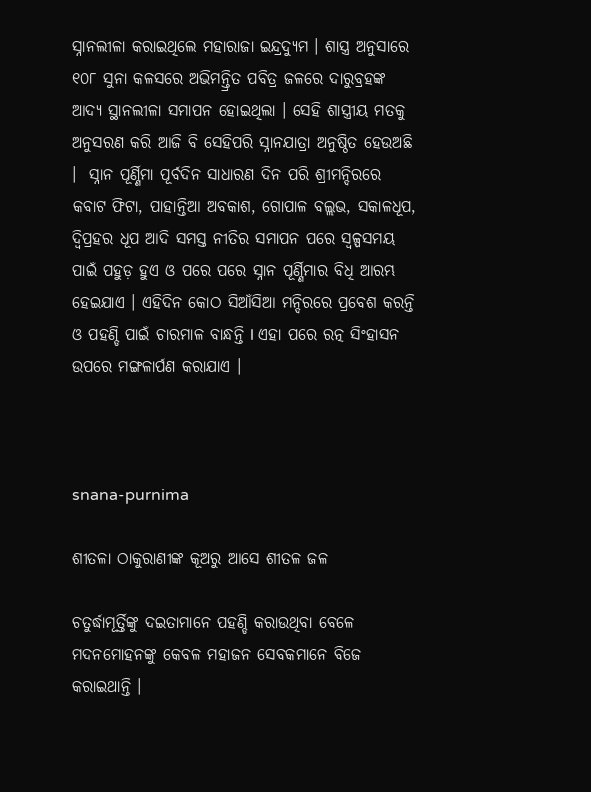ସ୍ନାନଲୀଳା କରାଇଥିଲେ ମହାରାଜା ଇନ୍ଦ୍ରଦ୍ୟୁମ । ଶାସ୍ତ୍ର ଅନୁସାରେ ୧୦୮ ସୁନା କଳସରେ ଅଭିମନ୍ତ୍ରିତ ପବିତ୍ର ଜଳରେ ଦାରୁବ୍ରହଙ୍କ ଆଦ୍ୟ ସ୍ଥାନଲୀଳା ସମାପନ ହୋଇଥିଲା । ସେହି ଶାସ୍ତ୍ରୀୟ ମତକୁ ଅନୁସରଣ କରି ଆଜି ବି ସେହିପରି ସ୍ନାନଯାତ୍ରା ଅନୁଷ୍ଠିତ ହେଉଅଛି ।  ସ୍ନାନ ପୂର୍ଣ୍ଣିମା ପୂର୍ବଦିନ ସାଧାରଣ ଦିନ ପରି ଶ୍ରୀମନ୍ଦିରରେ କବାଟ ଫିଟା, ପାହାନ୍ତିଆ ଅବକାଶ, ଗୋପାଳ ବଲ୍ଲଭ, ସକାଳଧୂପ, ଦ୍ଵିପ୍ରହର ଧୂପ ଆଦି ସମସ୍ତ ନୀତିର ସମାପନ ପରେ ସ୍ଵଳ୍ପସମୟ ପାଇଁ ପହୁଡ଼ ହୁଏ ଓ ପରେ ପରେ ସ୍ନାନ ପୂର୍ଣ୍ଣିମାର ବିଧି ଆରମ୍ଭ ହେଇଯାଏ । ଏହିଦିନ କୋଠ ସିଆଁସିଆ ମନ୍ଦିରରେ ପ୍ରବେଶ କରନ୍ତି ଓ ପହଣ୍ଡି ପାଇଁ ଚାରମାଳ ବାନ୍ଧନ୍ତି l ଏହା ପରେ ରତ୍ନ ସିଂହାସନ ଉପରେ ମଙ୍ଗଳାର୍ପଣ କରାଯାଏ ।



snana-purnima

ଶୀତଳା ଠାକୁରାଣୀଙ୍କ କୂଅରୁ ଆସେ ଶୀତଳ ଜଳ

ଚତୁର୍ଦ୍ଧାମୂର୍ତ୍ତିଙ୍କୁ ଦଇତାମାନେ ପହଣ୍ଡି କରାଉଥିବା ବେଳେ ମଦନମୋହନଙ୍କୁ କେବଳ ମହାଜନ ସେବକମାନେ ବିଜେ କରାଇଥାନ୍ତି ।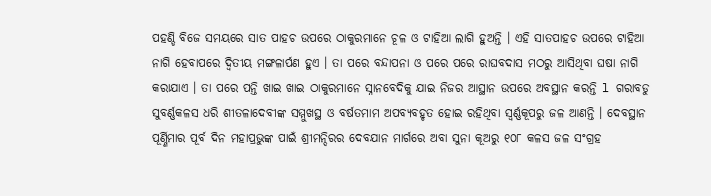ପହଣ୍ଡି ବିଜେ ସମୟରେ ସାତ ପାହଚ ଉପରେ ଠାକୁରମାନେ ଚୂଳ ଓ ଟାହିଆ ଲାଗି ହୁଅନ୍ତି । ଏହି ସାତପାହଚ ଉପରେ ଟାହିଆ ନାଗି ହେବାପରେ ଦ୍ଵିତୀୟ ମଙ୍ଗଳାର୍ପଣ ହୁଏ । ତା ପରେ ବନ୍ଦାପନା ଓ ପରେ ପରେ ରାଘବଦାସ ମଠରୁ ଆସିଥିବା ଘଷା ନାଗି କରାଯାଏ । ତା ପରେ ପନ୍ତି ଖାଇ ଖାଇ ଠାକୁରମାନେ ସ୍ନାନବେଦିକୁ ଯାଇ ନିଜର ଆସ୍ଥାନ ଉପରେ ଅବସ୍ଥାନ କରନ୍ତି l ଗରାବଡୁ ସୁବର୍ଣ୍ଣକଳସ ଧରି ଶୀତଳାଦେବୀଙ୍କ ସମ୍ମୁଖସ୍ଥ ଓ ବର୍ଷତମାମ ଅପବ୍ୟବହୃତ ହୋଇ ରହିଥିବା ସ୍ଵର୍ଣ୍ଣକୂପରୁ ଜଳ ଆଣନ୍ତି । ଦେବସ୍ଥାନ ପୂର୍ଣ୍ଣିମାର ପୂର୍ବ ଦିନ ମହାପ୍ରଭୁଙ୍କ ପାଇଁ ଶ୍ରୀମନ୍ଦିରର ଦେବଯାନ ମାର୍ଗରେ ଅବା ସୁନା କୂଅରୁ ୧୦୮ କଳସ ଜଳ ସଂଗ୍ରହ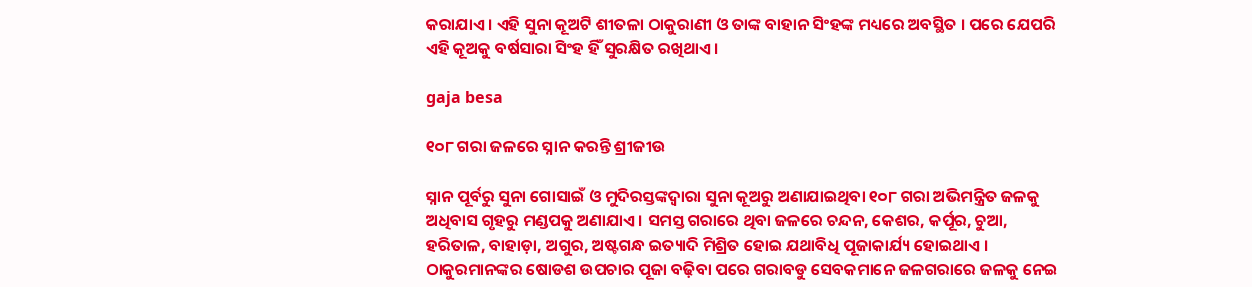କରାଯାଏ । ଏହି ସୁନା କୂଅଟି ଶୀତଳା ଠାକୁରାଣୀ ଓ ତାଙ୍କ ବାହାନ ସିଂହଙ୍କ ମଧ୍ୟରେ ଅବସ୍ଥିତ । ପରେ ଯେପରି ଏହି କୂଅକୁ ବର୍ଷସାରା ସିଂହ ହିଁ ସୁରକ୍ଷିତ ରଖିଥାଏ ।

gaja besa

୧୦୮ ଗରା ଜଳରେ ସ୍ନାନ କରନ୍ତି ଶ୍ରୀଜୀଉ

ସ୍ନାନ ପୂର୍ବରୁ ସୁନା ଗୋସାଇଁ ଓ ମୁଦିରସ୍ତଙ୍କଦ୍ୱାରା ସୁନା କୂଅରୁ ଅଣାଯାଇଥିବା ୧୦୮ ଗରା ଅଭିମନ୍ତ୍ରିତ ଜଳକୁ ଅଧିବାସ ଗୃହରୁ ମଣ୍ଡପକୁ ଅଣାଯାଏ । ସମସ୍ତ ଗରାରେ ଥିବା ଜଳରେ ଚନ୍ଦନ, କେଶର, କର୍ପୂର, ଚୁଆ, ହରିତାଳ, ବାହାଡ଼ା, ଅଗୁର, ଅଷ୍ଟଗନ୍ଧ ଇତ୍ୟାଦି ମିଶ୍ରିତ ହୋଇ ଯଥାବିଧି ପୂଜାକାର୍ଯ୍ୟ ହୋଇଥାଏ । ଠାକୁରମାନଙ୍କର ଷୋଡଶ ଉପଚାର ପୂଜା ବଢ଼ିବା ପରେ ଗରାବଡୁ ସେବକମାନେ ଜଳଗରାରେ ଜଳକୁ ନେଇ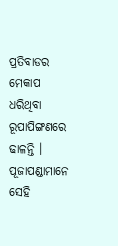ପ୍ରତିବାଡର ମେକାପ ଧରିଥିବା ରୂପାପିଙ୍ଗଣରେ ଢାଳନ୍ତି । ପୂଜାପଣ୍ଡାମାନେ ସେହି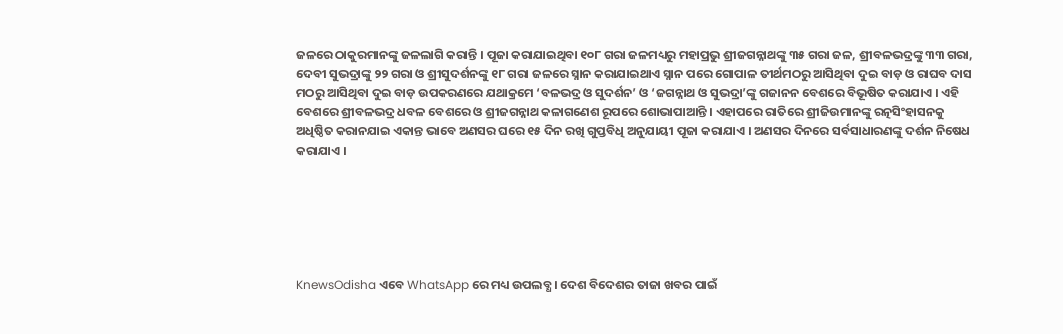ଜଳରେ ଠାକୁରମାନଙ୍କୁ ଜଳଲାଗି କରାନ୍ତି । ପୂଜା କରାଯାଇଥିବା ୧୦୮ ଗରା ଜଳମଧ୍ୟରୁ ମହାପ୍ରଭୁ ଶ୍ରୀଜଗନ୍ନାଥଙ୍କୁ ୩୫ ଗରା ଜଳ, ଶ୍ରୀବଳଭଦ୍ରଙ୍କୁ ୩୩ ଗରା, ଦେବୀ ସୁଭଦ୍ରାଙ୍କୁ ୨୨ ଗରା ଓ ଶ୍ରୀସୁଦର୍ଶନଙ୍କୁ ୧୮ ଗରା ଜଳରେ ସ୍ନାନ କରାଯାଇଥାଏ ସ୍ନାନ ପରେ ଗୋପାଳ ତୀର୍ଥମଠରୁ ଆସିଥିବା ଦୁଇ ବାଡ଼ ଓ ରାଘବ ଦାସ ମଠରୁ ଆସିଥିବା ଦୁଇ ବାଡ଼ ଉପକରଣରେ ଯଥାକ୍ରମେ ‘ବଳଭଦ୍ର ଓ ସୁଦର୍ଶନ’ ଓ ‘ଜଗନ୍ନାଥ ଓ ସୁଭଦ୍ରା’ଙ୍କୁ ଗଜାନନ ବେଶରେ ବିଭୂଷିତ କରାଯାଏ । ଏହି ବେଶରେ ଶ୍ରୀବଳଭଦ୍ର ଧବଳ ବେଶରେ ଓ ଶ୍ରୀଜଗନ୍ନାଥ କଳାଗଣେଶ ରୂପରେ ଶୋଭାପାଆନ୍ତି । ଏହାପରେ ରାତିରେ ଶ୍ରୀଜିଉମାନଙ୍କୁ ରତ୍ନସିଂହାସନକୁ ଅଧିଷ୍ଠିତ କରାନଯାଇ ଏକାନ୍ତ ଭାବେ ଅଣସର ଘରେ ୧୫ ଦିନ ରଖି ଗୁପ୍ତବିଧି ଅନୁଯାୟୀ ପୂଜା କରାଯାଏ । ଅଣସର ଦିନରେ ସର୍ବସାଧାରଣଙ୍କୁ ଦର୍ଶନ ନିଷେଧ କରାଯାଏ ।






KnewsOdisha ଏବେ WhatsApp ରେ ମଧ୍ୟ ଉପଲବ୍ଧ । ଦେଶ ବିଦେଶର ତାଜା ଖବର ପାଇଁ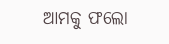ଆମକୁ ଫଲୋ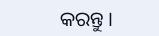କରନ୍ତୁ ।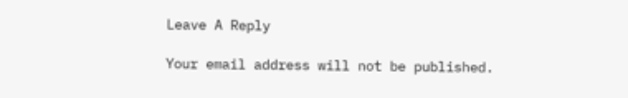Leave A Reply

Your email address will not be published.